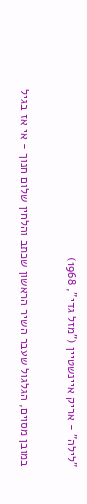"לילה" - אריק איינשטיין ("מזל גדי", 1968)

במובן מסוים, הגלגול שעבר השיר הראשון שכתב והלחין שלום חנוך - אי אז בגיל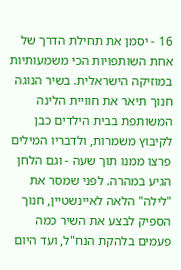16 - יסמן את תחילת הדרך של אחת השותפויות הכי משמעותיות במוזיקה הישראלית. בשיר הנוגה חנוך תיאר את חוויית הלינה המשותפת בבית הילדים כבן לקיבוץ משמרות, ולדבריו המילים פרצו ממנו תוך שעה - וגם הלחן הגיע במהרה. לפני שמסר את "לילה" הלאה לאיינשטיין, חנוך הספיק לבצע את השיר כמה פעמים בלהקת הנח"ל, ועד היום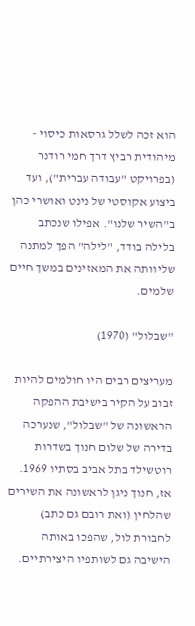הוא זכה לשלל גרסאות כיסוי - מיהודית רביץ דרך חמי רודנר (בפרויקט "עבודה עברית"), ועד ביצוע אקוסטי של נינט ואושרי כהן ב"השיר שלנו". אפילו שנכתב בלילה בודד, "לילה" הפך למתנה שליוותה את המאזינים במשך חיים שלמים.

"שבלול" (1970)

מעריצים רבים היו חולמים להיות זבוב על הקיר בישיבת ההפקה הראשונה של "שבלול", שנערכה בדירה של שלום חנוך בשדרות רוטשילד בתל אביב בסתיו 1969. אז, חנוך ניגן לראשונה את השירים שהלחין (ואת רובם גם כתב) לחבורת לול, שהפכו באותה הישיבה גם לשותפיו היצירתיים.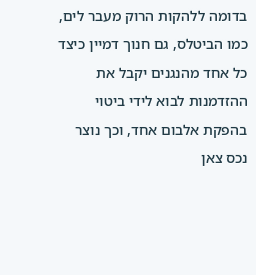בדומה ללהקות הרוק מעבר לים, כמו הביטלס, גם חנוך דמיין כיצד כל אחד מהנגנים יקבל את ההזדמנות לבוא לידי ביטוי בהפקת אלבום אחד, וכך נוצר נכס צאן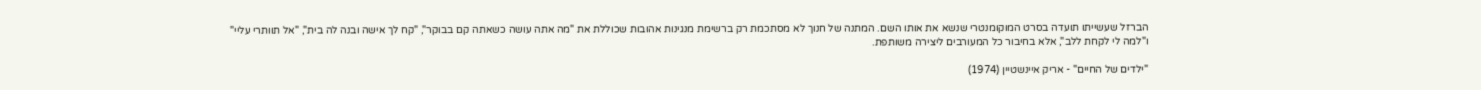הברזל שעשייתו תועדה בסרט המוקומנטרי שנשא את אותו השם. המתנה של חנוך לא מסתכמת רק ברשימת מנגינות אהובות שכוללת את "מה אתה עושה כשאתה קם בבוקר", "קח לך אישה ובנה לה בית", "אל תוותרי עליי" ו"למה לי לקחת ללב", אלא בחיבור כל המעורבים ליצירה משותפת.

"ילדים של החיים" - אריק איינשטיין (1974)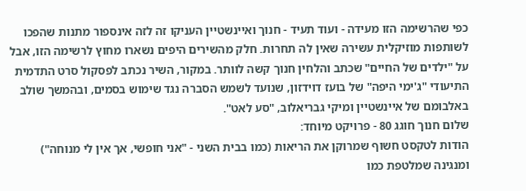כפי שהרשימה הזו מעידה - ועוד תעיד - חנוך ואיינשטיין העניקו זה לזה אינספור מתנות שהפכו לשותפות מוזיקלית עשירה שאין לה תחרות. חלק מהשירים היפים נשארו מחוץ לרשימה הזו, אבל על "ילדים של החיים" שכתב והלחין חנוך קשה לוותר. במקור, השיר נכתב לפסקול סרט התדמית התיעודי "ג'ימי היפה" של בועז דוידזון, שנועד לשמש הסברה נגד שימוש בסמים, ובהמשך שולב באלבומם של איינשטיין ומיקי גבריאלוב, "סע לאט".
שלום חנוך חוגג 80 - פרויקט מיוחד:
הודות לטקסט חשוף שמרוקן את הריאות (כמו בבית השני - "אני חופשי, אך אין לי מנוחה") ומנגינה שמלטפת כמו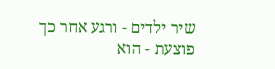שיר ילדים - ורגע אחר כך פוצעת - הוא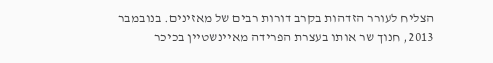הצליח לעורר הזדהות בקרב דורות רבים של מאזינים. בנובמבר 2013, חנוך שר אותו בעצרת הפרידה מאיינשטיין בכיכר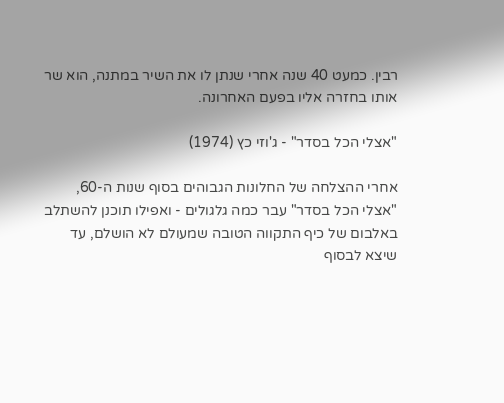רבין. כמעט 40 שנה אחרי שנתן לו את השיר במתנה, הוא שר אותו בחזרה אליו בפעם האחרונה.

"אצלי הכל בסדר" - ג'וזי כץ (1974)

אחרי ההצלחה של החלונות הגבוהים בסוף שנות ה-60, "אצלי הכל בסדר" עבר כמה גלגולים - ואפילו תוכנן להשתלב באלבום של כיף התקווה הטובה שמעולם לא הושלם, עד שיצא לבסוף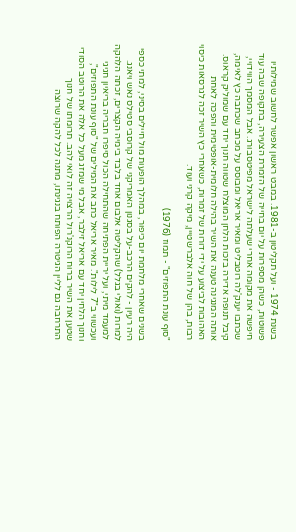בשנת 1974 - ועל תקליטון ב-1981. במבט ראשון אפשר לחשוב שמילותיו פשוטות, כשהן מספרות על יום בחייה של הזמרת הצעירה, בתקופה שבה עוד חיפשה את מקומה אחרי שעלתה לישראל מפיטסבורג. אבל המסמך הווידויי, שכתבו יענק'לה רוטבליט ומאיר אריאל ומבוסס על מכתב שכתבה כץ לאימה, קיבל תנופה אדירה בזכות הלחן המוצלח שטווה חנוך יחד עם שמוליק קראוס. אותה המנגינה טענה את השיר בהילה חלומית-אופטימית והפכה לאחת האהובות לביצוע על ידי דורות של זמרות, כשאחרי כץ השיר זכה לגרסאות כיסוי רבות, בהן של חוה אלברשטיין, מיקה קרני ועוד.

"סוף עונת התפוזים" - תמוז (1976)

בשנים שאחרי מלחמת יום כיפור, במהלך הופעות מול חיילים בסיני, למתי כספי היה רעיון - להקים הרכב-על בסגנון האמריקני של קרוסבי סטילס נאש ויאנג. למרות (ואולי בגלל) שהקליטה אלבום אחד בלבד בימיה הקצרים, זכתה הלהקה למעמד מיתי, ועל יריית הפתיחה שהתחילה הכול סיפרו חבריה בריאיון חגיגי ועכשווי ב"7 לילות". מאיר אריאל כתב את המילים של "סוף עונת התפוזים", וחנוך הלחין יחד עם אריאל זילבר, אבל מי שמזג מעל כל אלה את הרוטב הסודי שטען את השיר ברוח הרוקנ'רול הרצויה זה לואי להב. תרומתו של חנוך התרחבה גם לליין הגיטרה הפותח בנגינתו, מתנה לכל להקה שרוצה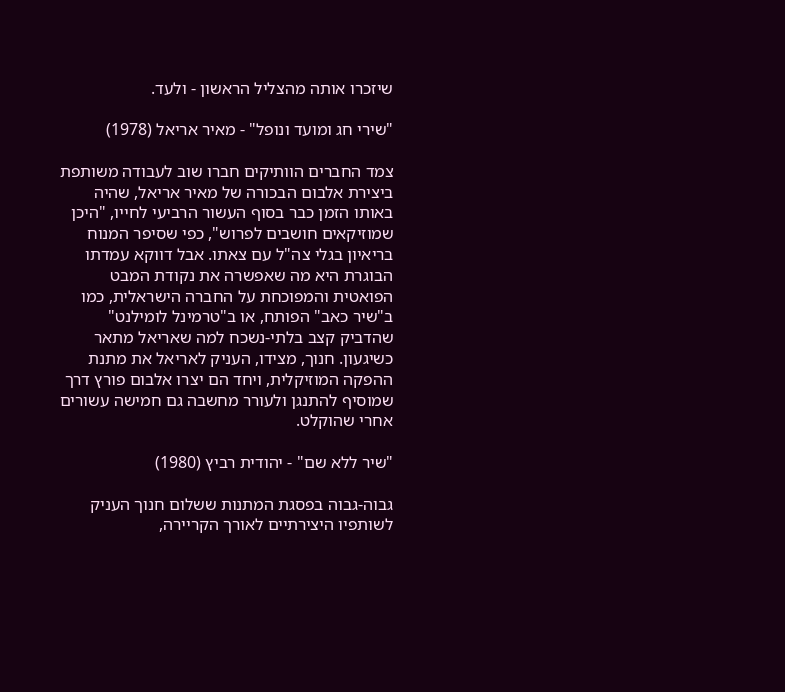שיזכרו אותה מהצליל הראשון - ולעד.

"שירי חג ומועד ונופל" - מאיר אריאל (1978)

צמד החברים הוותיקים חברו שוב לעבודה משותפת ביצירת אלבום הבכורה של מאיר אריאל, שהיה באותו הזמן כבר בסוף העשור הרביעי לחייו, "היכן שמוזיקאים חושבים לפרוש", כפי שסיפר המנוח בריאיון בגלי צה"ל עם צאתו. אבל דווקא עמדתו הבוגרת היא מה שאפשרה את נקודת המבט הפואטית והמפוכחת על החברה הישראלית, כמו ב"שיר כאב" הפותח, או ב"טרמינל לומילנט" שהדביק קצב בלתי-נשכח למה שאריאל מתאר כשיגעון. חנוך, מצידו, העניק לאריאל את מתנת ההפקה המוזיקלית, ויחד הם יצרו אלבום פורץ דרך שמוסיף להתנגן ולעורר מחשבה גם חמישה עשורים אחרי שהוקלט.

"שיר ללא שם" - יהודית רביץ (1980)

גבוה-גבוה בפסגת המתנות ששלום חנוך העניק לשותפיו היצירתיים לאורך הקריירה,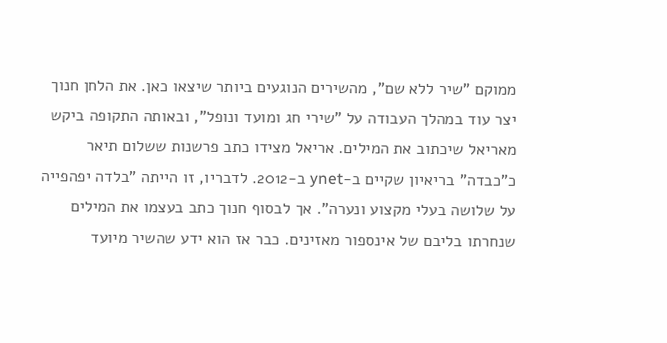ממוקם "שיר ללא שם", מהשירים הנוגעים ביותר שיצאו כאן. את הלחן חנוך יצר עוד במהלך העבודה על "שירי חג ומועד ונופל", ובאותה התקופה ביקש מאריאל שיכתוב את המילים. אריאל מצידו כתב פרשנות ששלום תיאר כ"כבדה" בריאיון שקיים ב-ynet ב-2012. לדבריו, זו הייתה "בלדה יפהפייה על שלושה בעלי מקצוע ונערה". אך לבסוף חנוך כתב בעצמו את המילים שנחרתו בליבם של אינספור מאזינים. כבר אז הוא ידע שהשיר מיועד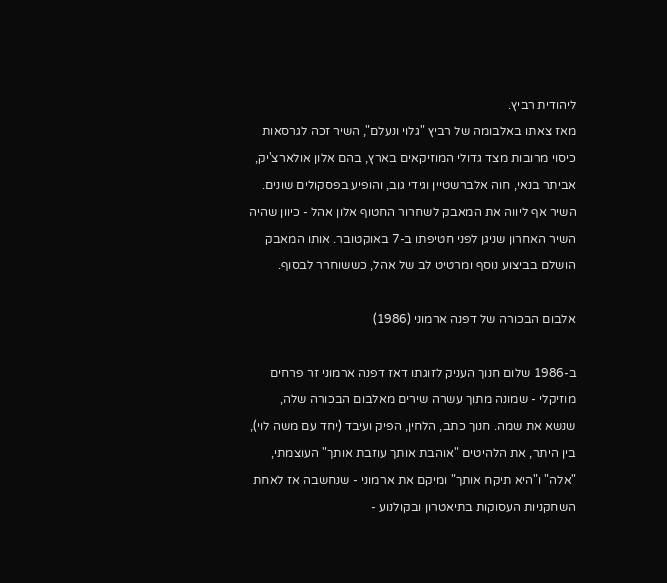ליהודית רביץ.
מאז צאתו באלבומה של רביץ "גלוי ונעלם", השיר זכה לגרסאות כיסוי מרובות מצד גדולי המוזיקאים בארץ, בהם אלון אולארצ'יק, אביתר בנאי, חוה אלברשטיין וגידי גוב, והופיע בפסקולים שונים. השיר אף ליווה את המאבק לשחרור החטוף אלון אהל - כיוון שהיה השיר האחרון שניגן לפני חטיפתו ב-7 באוקטובר. אותו המאבק הושלם בביצוע נוסף ומרטיט לב של אהל, כששוחרר לבסוף.

אלבום הבכורה של דפנה ארמוני (1986)

ב-1986 שלום חנוך העניק לזוגתו דאז דפנה ארמוני זר פרחים מוזיקלי - שמונה מתוך עשרה שירים מאלבום הבכורה שלה, שנשא את שמה. חנוך כתב, הלחין, הפיק ועיבד (יחד עם משה לוי), בין היתר, את הלהיטים "אוהבת אותך עוזבת אותך" העוצמתי, "אלה" ו"היא תיקח אותך" ומיקם את ארמוני - שנחשבה אז לאחת השחקניות העסוקות בתיאטרון ובקולנוע -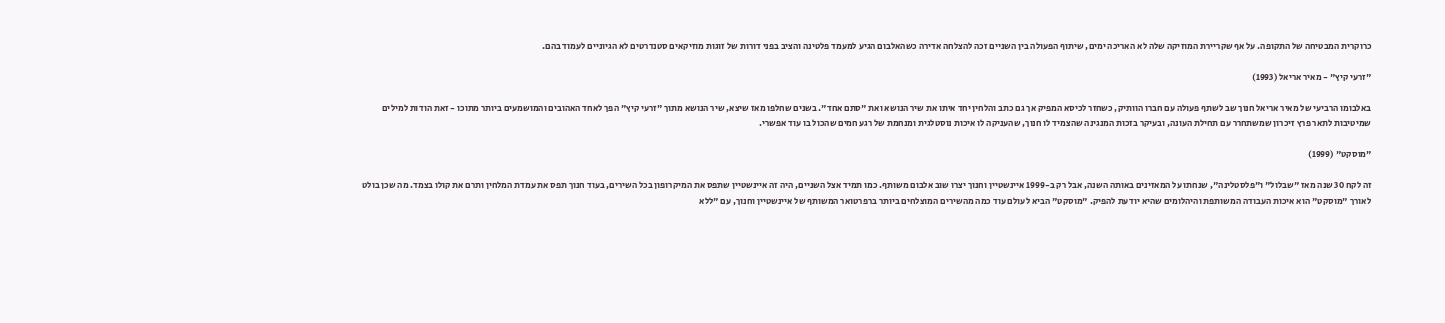כרוקרית המבטיחה של התקופה. על אף שקריירת המוזיקה שלה לא האריכה ימים, שיתוף הפעולה בין השניים זכה להצלחה אדירה כשהאלבום הגיע למעמד פלטינה והציב בפני דורות של זוגות מוזיקאים סטנדרטים לא הגיוניים לעמוד בהם.

"זרעי קיץ" - מאיר אריאל (1993)

באלבומו הרביעי של מאיר אריאל חנוך שב לשתף פעולה עם חברו הוותיק, כשחזר לכיסא המפיק אך גם כתב והלחין יחד איתו את שיר הנושא ואת "סתם אחד". בשנים שחלפו מאז שיצא, שיר הנושא מתוך "זרעי קיץ" הפך לאחד האהובים והמושמעים ביותר מתוכו - זאת הודות למילים שמיטיבות לתאר פרץ זיכרון שמשתחרר עם תחילת העונה, ובעיקר בזכות המנגינה שהצמיד לו חנוך, שהעניקה לו איכות נוסטלגית ומנחמת של רגע חמים שהכול בו עוד אפשרי.

"מוסקט" (1999)

זה לקח 30 שנה מאז "שבלול" ו"פלסטלינה", שנחתו על המאזינים באותה השנה, אבל רק ב-1999 איינשטיין וחנוך יצרו שוב אלבום משותף. כמו תמיד אצל השניים, היה זה איינשטיין שתפס את המיקרופון בכל השירים, בעוד חנוך תפס את עמדת המלחין ותרם את קולו בצמד. מה שכן בולט לאורך "מוסקט" הוא איכות העבודה המשותפת והיהלומים שהיא יודעת להפיק. "מוסקט" הביא לעולם עוד כמה מהשירים המוצלחים ביותר ברפרטואר המשותף של איינשטיין וחנוך, עם "ללא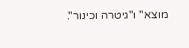מוצא" ו"גיטרה וכינור".